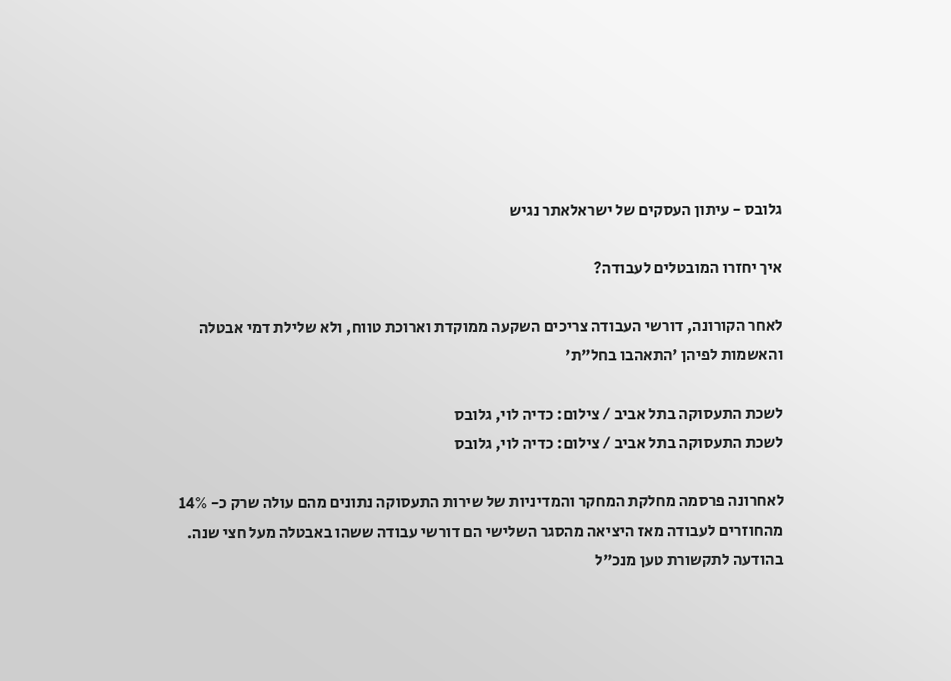גלובס - עיתון העסקים של ישראלאתר נגיש

איך יחזרו המובטלים לעבודה?

לאחר הקורונה, דורשי העבודה צריכים השקעה ממוקדת וארוכת טווח, ולא שלילת דמי אבטלה והאשמות לפיהן 'התאהבו בחל"ת'

לשכת התעסוקה בתל אביב / צילום: כדיה לוי, גלובס
לשכת התעסוקה בתל אביב / צילום: כדיה לוי, גלובס

לאחרונה פרסמה מחלקת המחקר והמדיניות של שירות התעסוקה נתונים מהם עולה שרק כ- 14% מהחוזרים לעבודה מאז היציאה מהסגר השלישי הם דורשי עבודה ששהו באבטלה מעל חצי שנה. בהודעה לתקשורת טען מנכ"ל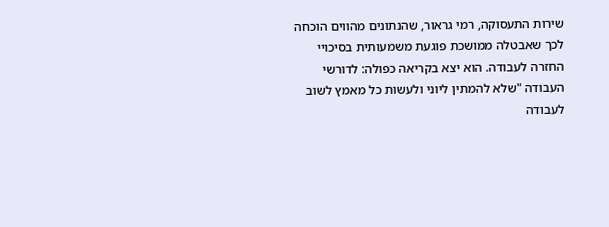שירות התעסוקה, רמי גראור, שהנתונים מהווים הוכחה לכך שאבטלה ממושכת פוגעת משמעותית בסיכויי החזרה לעבודה. הוא יצא בקריאה כפולה: לדורשי העבודה "שלא להמתין ליוני ולעשות כל מאמץ לשוב לעבודה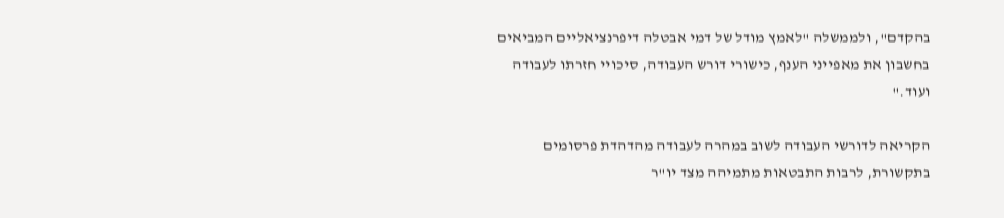בהקדם", ולממשלה "לאמץ מודל של דמי אבטלה דיפרנציאליים המביאים בחשבון את מאפייני הענף, כישורי דורש העבודה, סיכויי חזרתו לעבודה ועוד."

הקריאה לדורשי העבודה לשוב במהרה לעבודה מהדהדת פרסומים בתקשורת, לרבות התבטאות מתמיהה מצד יו"ר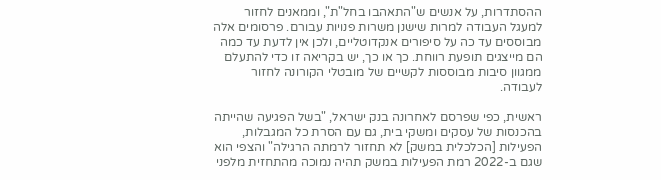ההסתדרות, על אנשים ש"התאהבו בחל"ת", וממאנים לחזור למעגל העבודה למרות שישנן משרות פנויות עבורם. פרסומים אלה מבוססים עד כה על סיפורים אנקדוטליים, ולכן אין לדעת עד כמה הם מייצגים תופעת רווחת. כך או כך, יש בקריאה זו כדי להתעלם ממגוון סיבות מבוססות לקשיים של מובטלי הקורונה לחזור לעבודה.

ראשית, כפי שפרסם לאחרונה בנק ישראל, "בשל הפגיעה שהייתה בהכנסות של עסקים ומשקי בית, גם עם הסרת כל המגבלות, הפעילות [הכלכלית במשק] לא תחזור לרמתה הרגילה" והצפי הוא שגם ב-2022 רמת הפעילות במשק תהיה נמוכה מהתחזית מלפני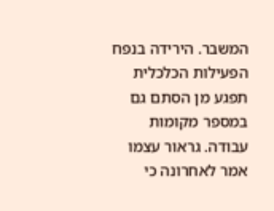המשבר. הירידה בנפח הפעילות הכלכלית תפגע מן הסתם גם במספר מקומות עבודה. גראור עצמו אמר לאחרונה כי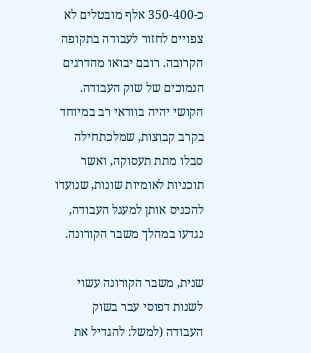כ-350-400 אלף מובטלים לא צפויים לחזור לעבודה בתקופה הקרובה. רובם יבואו מהדרגים הנמוכים של שוק העבודה. הקושי יהיה בוודאי רב במיוחד בקרב קבוצות, שמלכתחילה סבלו מתת תעסוקה, ואשר תוכניות לאומיות שונות, שנועדו להכניס אותן למעגל העבודה, נגדעו במהלך משבר הקורונה.

שנית, משבר הקורונה עשוי לשנות דפוסי עבר בשוק העבודה (למשל: להגדיל את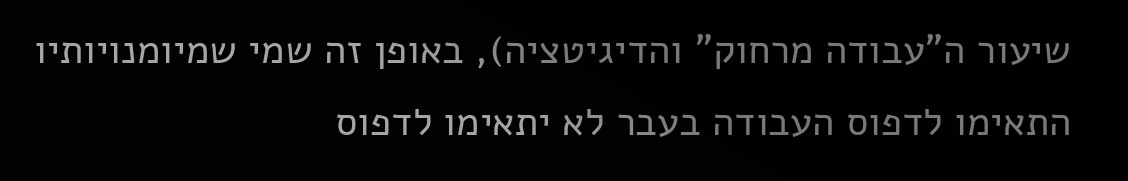שיעור ה"עבודה מרחוק" והדיגיטציה), באופן זה שמי שמיומנויותיו התאימו לדפוס העבודה בעבר לא יתאימו לדפוס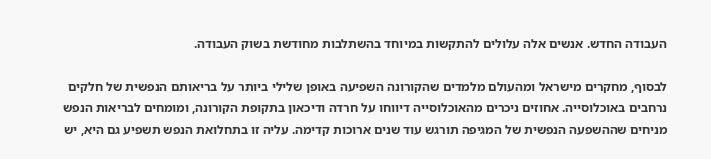העבודה החדש. אנשים אלה עלולים להתקשות במיוחד בהשתלבות מחודשת בשוק העבודה.

לבסוף, מחקרים מישראל ומהעולם מלמדים שהקורונה השפיעה באופן שלילי ביותר על בריאותם הנפשית של חלקים נרחבים באוכלוסייה. אחוזים ניכרים מהאוכלוסייה דיווחו על חרדה ודיכאון בתקופת הקורונה, ומומחים לבריאות הנפש מניחים שההשפעה הנפשית של המגיפה תורגש עוד שנים ארוכות קדימה. עליה זו בתחלואת הנפש תשפיע גם היא, יש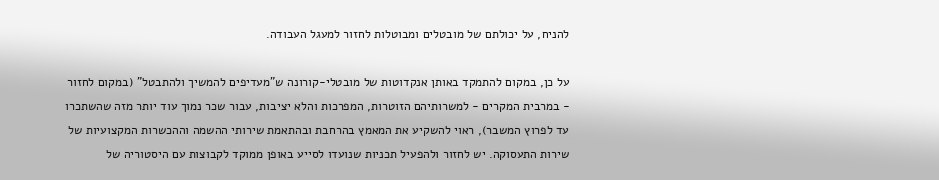להניח, על יכולתם של מובטלים ומבוטלות לחזור למעגל העבודה.

על כן, במקום להתמקד באותן אנקדוטות של מובטלי-קורונה ש"מעדיפים להמשיך ולהתבטל" (במקום לחזור - במרבית המקרים - למשרותיהם הזוטרות, המפרכות והלא יציבות, עבור שכר נמוך עוד יותר מזה שהשתכרו עד לפרוץ המשבר), ראוי להשקיע את המאמץ בהרחבת ובהתאמת שירותי ההשמה וההכשרות המקצועיות של שירות התעסוקה. יש לחזור ולהפעיל תכניות שנועדו לסייע באופן ממוקד לקבוצות עם היסטוריה של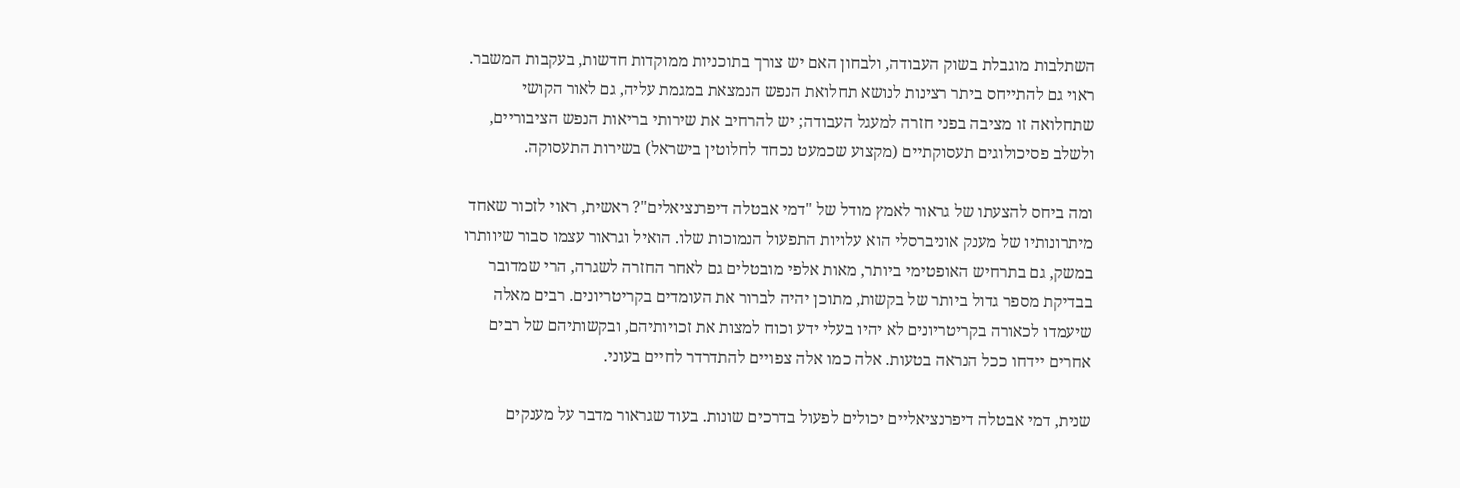השתלבות מוגבלת בשוק העבודה, ולבחון האם יש צורך בתוכניות ממוקדות חדשות, בעקבות המשבר. ראוי גם להתייחס ביתר רצינות לנושא תחלואת הנפש הנמצאת במגמת עליה, גם לאור הקושי שתחלואה זו מציבה בפני חזרה למעגל העבודה; יש להרחיב את שירותי בריאות הנפש הציבוריים, ולשלב פסיכולוגים תעסוקתיים (מקצוע שכמעט נכחד לחלוטין בישראל) בשירות התעסוקה.

ומה ביחס להצעתו של גראור לאמץ מודל של "דמי אבטלה דיפרנציאלים"? ראשית, ראוי לזכור שאחד מיתרונותיו של מענק אוניברסלי הוא עלויות התפעול הנמוכות שלו. הואיל וגראור עצמו סבור שיוותרו במשק, גם בתרחיש האופטימי ביותר, מאות אלפי מובטלים גם לאחר החזרה לשגרה, הרי שמדובר בבדיקת מספר גדול ביותר של בקשות, מתוכן יהיה לברור את העומדים בקריטריונים. רבים מאלה שיעמדו לכאורה בקריטריונים לא יהיו בעלי ידע וכוח למצות את זכויותיהם, ובקשותיהם של רבים אחרים יידחו ככל הנראה בטעות. אלה כמו אלה צפויים להתדרדר לחיים בעוני.

שנית, דמי אבטלה דיפרנציאליים יכולים לפעול בדרכים שונות. בעוד שגראור מדבר על מענקים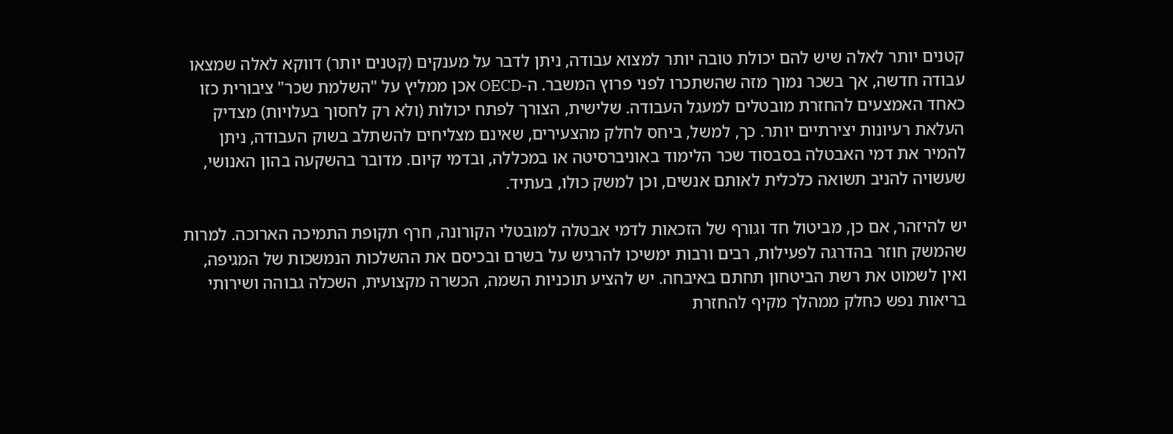קטנים יותר לאלה שיש להם יכולת טובה יותר למצוא עבודה, ניתן לדבר על מענקים (קטנים יותר) דווקא לאלה שמצאו עבודה חדשה, אך בשכר נמוך מזה שהשתכרו לפני פרוץ המשבר. ה-OECD אכן ממליץ על "השלמת שכר" ציבורית כזו כאחד האמצעים להחזרת מובטלים למעגל העבודה. שלישית, הצורך לפתח יכולות (ולא רק לחסוך בעלויות) מצדיק העלאת רעיונות יצירתיים יותר. כך, למשל, ביחס לחלק מהצעירים, שאינם מצליחים להשתלב בשוק העבודה, ניתן להמיר את דמי האבטלה בסבסוד שכר הלימוד באוניברסיטה או במכללה, ובדמי קיום. מדובר בהשקעה בהון האנושי, שעשויה להניב תשואה כלכלית לאותם אנשים, וכן למשק כולו, בעתיד.

יש להיזהר, אם כן, מביטול חד וגורף של הזכאות לדמי אבטלה למובטלי הקורונה, חרף תקופת התמיכה הארוכה. למרות שהמשק חוזר בהדרגה לפעילות, רבים ורבות ימשיכו להרגיש על בשרם ובכיסם את ההשלכות הנמשכות של המגיפה, ואין לשמוט את רשת הביטחון תחתם באיבחה. יש להציע תוכניות השמה, הכשרה מקצועית, השכלה גבוהה ושירותי בריאות נפש כחלק ממהלך מקיף להחזרת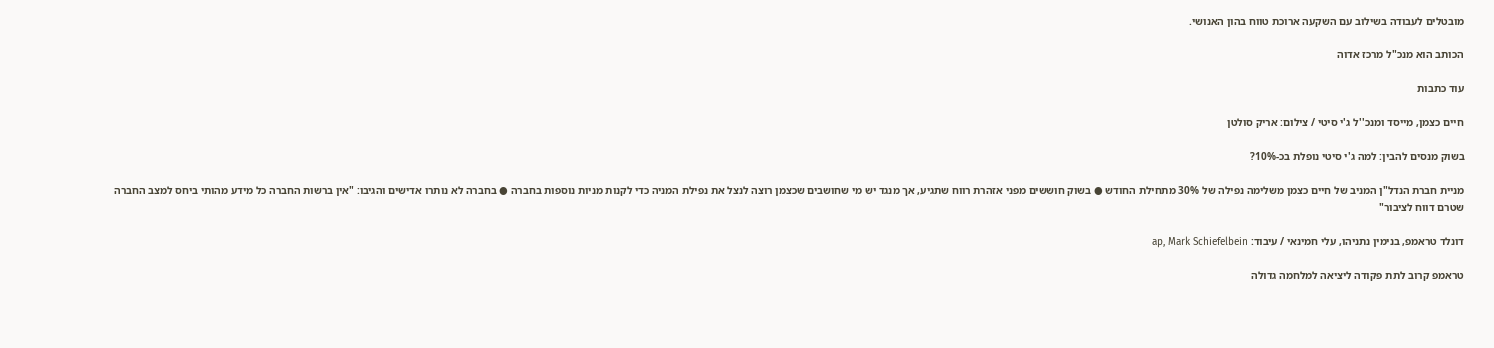מובטלים לעבודה בשילוב עם השקעה ארוכת טווח בהון האנושי.

הכותב הוא מנכ"ל מרכז אדוה

עוד כתבות

חיים כצמן, מייסד ומנכ''ל ג'י סיטי / צילום: אריק סולטן

בשוק מנסים להבין: למה ג'י סיטי נופלת בכ-10%?

מניית חברת הנדל"ן המניב של חיים כצמן משלימה נפילה של 30% מתחילת החודש ● בשוק חוששים מפני אזהרת רווח שתגיע, אך מנגד יש מי שחושבים שכצמן רוצה לנצל את נפילת המניה כדי לקנות מניות נוספות בחברה ● בחברה לא נותרו אדישים והגיבו: "אין ברשות החברה כל מידע מהותי ביחס למצב החברה שטרם דווח לציבור"

דונלד טראמפ, בנימין נתניהו, עלי חמינאי / עיבוד: ap, Mark Schiefelbein

טראמפ קרוב לתת פקודה ליציאה למלחמה גדולה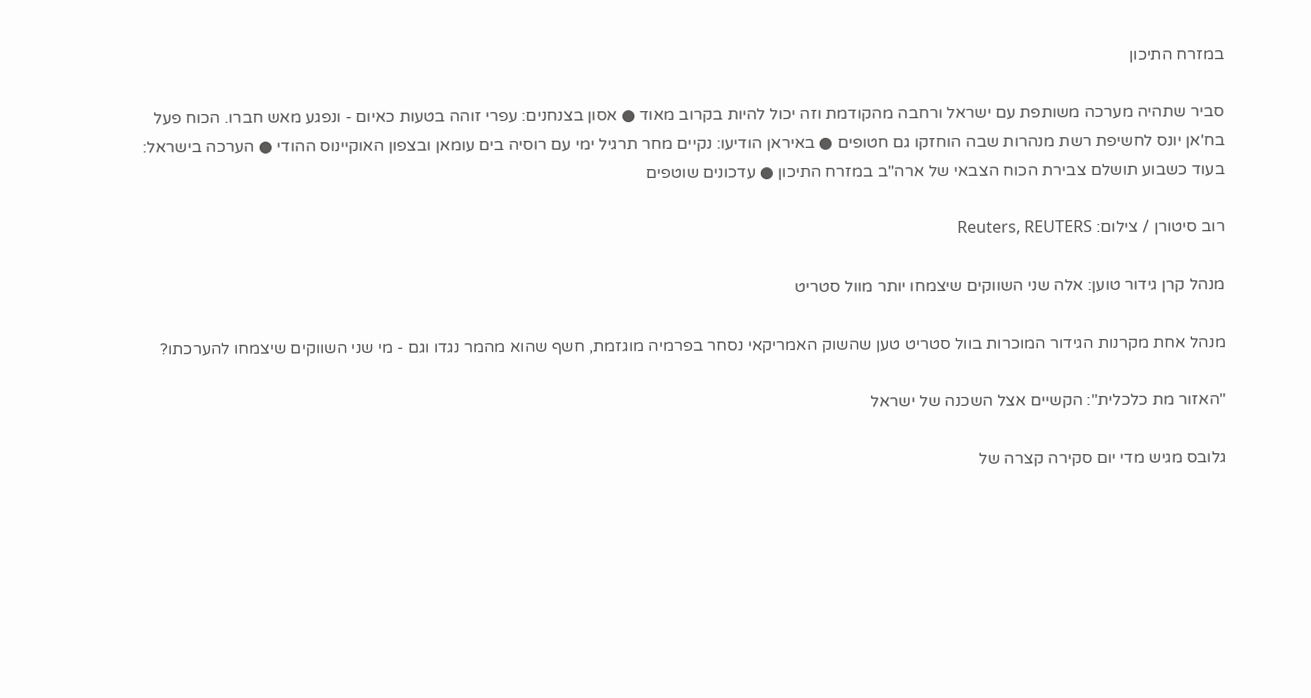במזרח התיכון

סביר שתהיה מערכה משותפת עם ישראל ורחבה מהקודמת וזה יכול להיות בקרוב מאוד ● אסון בצנחנים: עפרי זוהה בטעות כאיום - ונפגע מאש חברו. הכוח פעל בח'אן יונס לחשיפת רשת מנהרות שבה הוחזקו גם חטופים ● באיראן הודיעו: נקיים מחר תרגיל ימי עם רוסיה בים עומאן ובצפון האוקיינוס ההודי ● הערכה בישראל: בעוד כשבוע תושלם צבירת הכוח הצבאי של ארה"ב במזרח התיכון ● עדכונים שוטפים

רוב סיטורן / צילום: Reuters, REUTERS

מנהל קרן גידור טוען: אלה שני השווקים שיצמחו יותר מוול סטריט

מנהל אחת מקרנות הגידור המוכרות בוול סטריט טען שהשוק האמריקאי נסחר בפרמיה מוגזמת, חשף שהוא מהמר נגדו וגם - מי שני השווקים שיצמחו להערכתו?

"האזור מת כלכלית": הקשיים אצל השכנה של ישראל

גלובס מגיש מדי יום סקירה קצרה של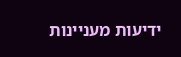ידיעות מעניינות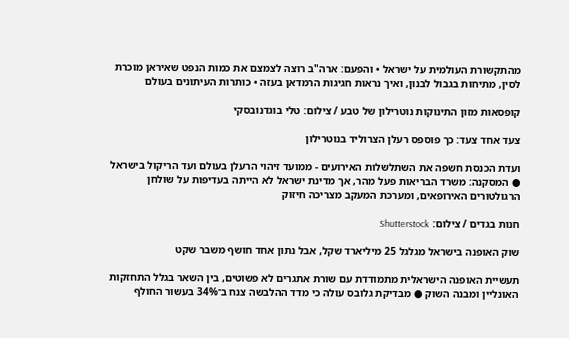מהתקשורת העולמית על ישראל • והפעם: ארה"ב רוצה לצמצם את כמות הנפט שאיראן מוכרת לסין, מתיחות בגבול לבנון, ואיך נראות חגיגות הרמדאן בעזה • כותרות העיתונים בעולם

קופסאות מזון התינוקות נוטרילון של טבע / צילום: טלי בוגדנובסקי

צעד אחד צעד: כך פוספס רעלן הצרוליד בנוטרילון

ועדת הכנסת חשפה את השתלשלות האירועים - ממועד זיהוי הרעלן בעולם ועד הריקול בישראל ● המסקנה: משרד הבריאות פעל מהר, אך מדינת ישראל לא הייתה בעדיפות על שולחן הרגולטורים האירופאים, ומערכת המעקב מצריכה חיזוק

חנות בגדים / צילום: Shutterstock

שוק האופנה בישראל מגלגל 25 מיליארד שקל, אבל נתון אחד חושף משבר שקט

תעשיית האופנה הישראלית מתמודדת עם שורת אתגרים לא פשוטים, בין השאר בגלל התחזקות האונליין ומבנה השוק ● מבדיקת גלובס עולה כי מדד ההלבשה צנח ב־34% בעשור החולף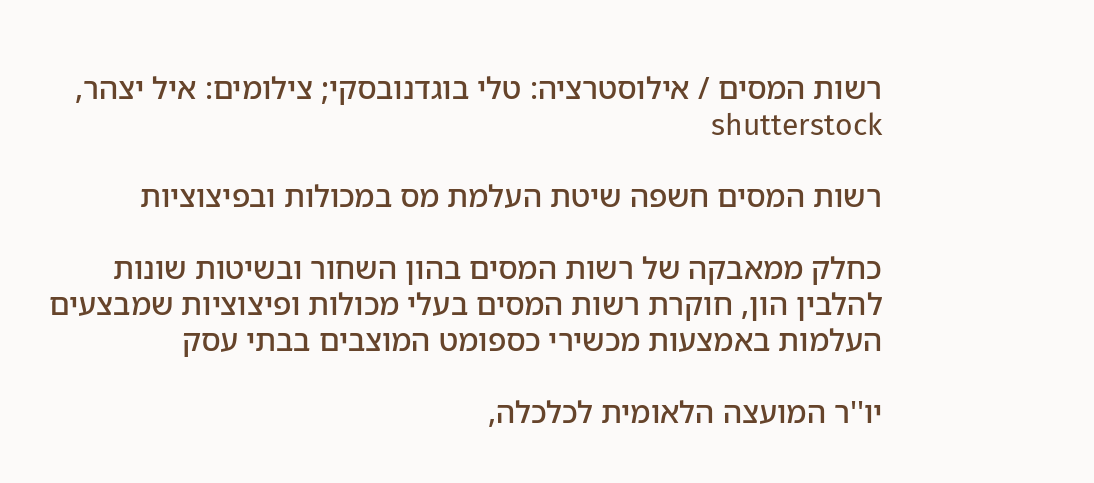רשות המסים / אילוסטרציה: טלי בוגדנובסקי; צילומים: איל יצהר, shutterstock

רשות המסים חשפה שיטת העלמת מס במכולות ובפיצוציות

כחלק ממאבקה של רשות המסים בהון השחור ובשיטות שונות להלבין הון, חוקרת רשות המסים בעלי מכולות ופיצוציות שמבצעים העלמות באמצעות מכשירי כספומט המוצבים בבתי עסק

יו''ר המועצה הלאומית לכלכלה,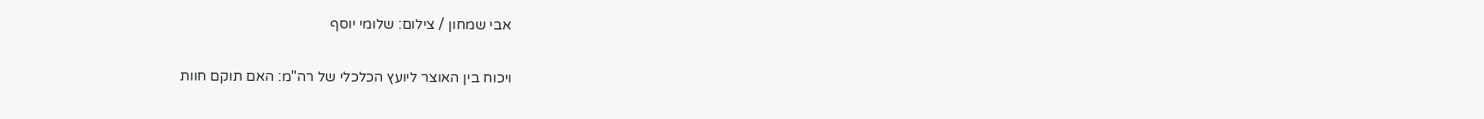אבי שמחון / צילום: שלומי יוסף

ויכוח בין האוצר ליועץ הכלכלי של רה"מ: האם תוקם חוות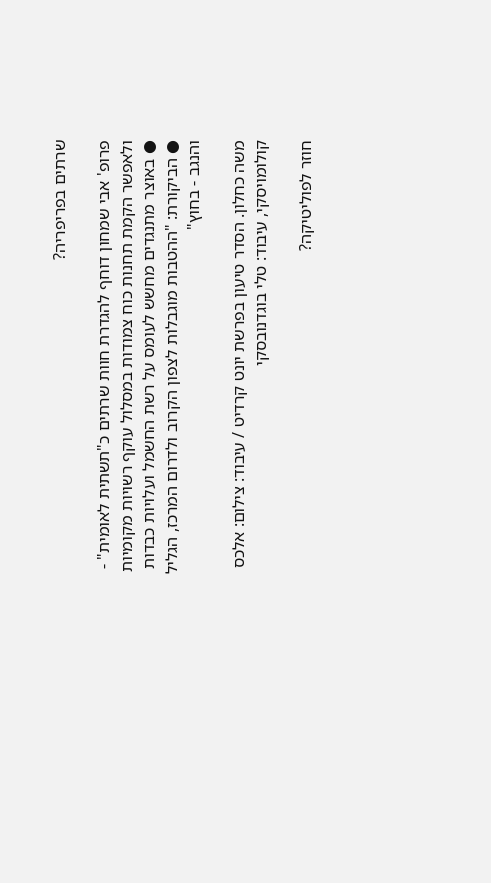שרתים בפריפריה?

פרופ' אבי שמחון דוחף להגדרת חוות שרתים כ"תשתית לאומית" - ולאפשר הקמת תחנות כוח צמודות במסלול עוקף רשויות מקומיות ● באוצר מתנגדים מחשש לעומס על רשת החשמל ועלויות כבדות ● הביקורת: "ההטבות מוגבלות לצפון הקרוב ולדרום המרכז, הגליל והנגב - בחוץ"

משה כחלון. הסדר טיעון בפרשת יונט קרדיט / עיבוד: צילום: אלכס קולומויסקי, עיבוד: טלי בוגדנובסקי

חוזר לפוליטיקה?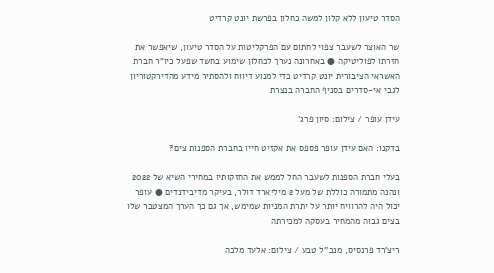הסדר טיעון ללא קלון למשה כחלון בפרשת יונט קרדיט

שר האוצר לשעבר צפוי לחתום עם הפרקליטות על הסדר טיעון, שיאפשר את חזרתו לפוליטיקה ● באחרונה נערך לכחלון שימוע בחשד שפעל כיו"ר חברת האשראי הציבורית יונט קרדיט כדי למנוע דיווח ולהסתיר מידע מהדירקטוריון לגבי אי-סדרים בסניף החברה בנצרת

עידן עופר / צילום: סיון פרג'

בדקנו: האם עידן עופר פספס את אקזיט חייו בחברת הספנות צים?

בעלי חברת הספנות לשעבר החל לממש את החזקותיו במחירי השיא של 2022 ונהנה מתמורה כוללת של מעל 2 מיליארד דולר, בעיקר מדיבידנדים ● עופר יכול היה להרוויח יותר על יתרת המניות שמימש, אך גם כך הערך המצטבר שלו בצים גבוה מהמחיר בעסקה למכירתה

ריצ'רד פרנסיס, מנכ''ל טבע / צילום: אלעד מלכה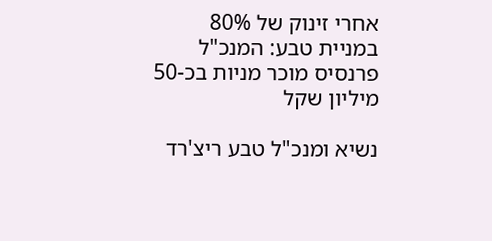אחרי זינוק של 80% במניית טבע: המנכ"ל פרנסיס מוכר מניות בכ-50 מיליון שקל

נשיא ומנכ"ל טבע ריצ'רד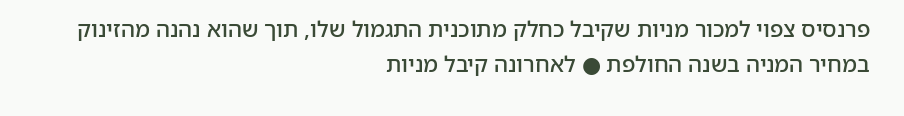פרנסיס צפוי למכור מניות שקיבל כחלק מתוכנית התגמול שלו, תוך שהוא נהנה מהזינוק במחיר המניה בשנה החולפת ● לאחרונה קיבל מניות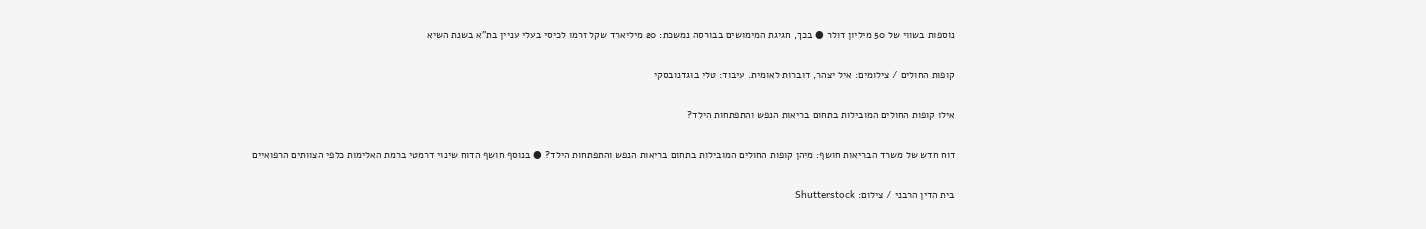נוספות בשווי של 50 מיליון דולר ● בכך, חגיגת המימושים בבורסה נמשכת: 20 מיליארד שקל זרמו לכיסי בעלי עניין בת"א בשנת השיא

קופות החולים / צילומים: איל יצהר, דוברות לאומית. עיבוד: טלי בוגדנובסקי

אילו קופות החולים המובילות בתחום בריאות הנפש והתפתחות הילד?

דוח חדש של משרד הבריאות חושף: מיהן קופות החולים המובילות בתחום בריאות הנפש והתפתחות הילד? ● בנוסף חושף הדוח שינוי דרמטי ברמת האלימות כלפי הצוותים הרפואיים

בית הדין הרבני / צילום: Shutterstock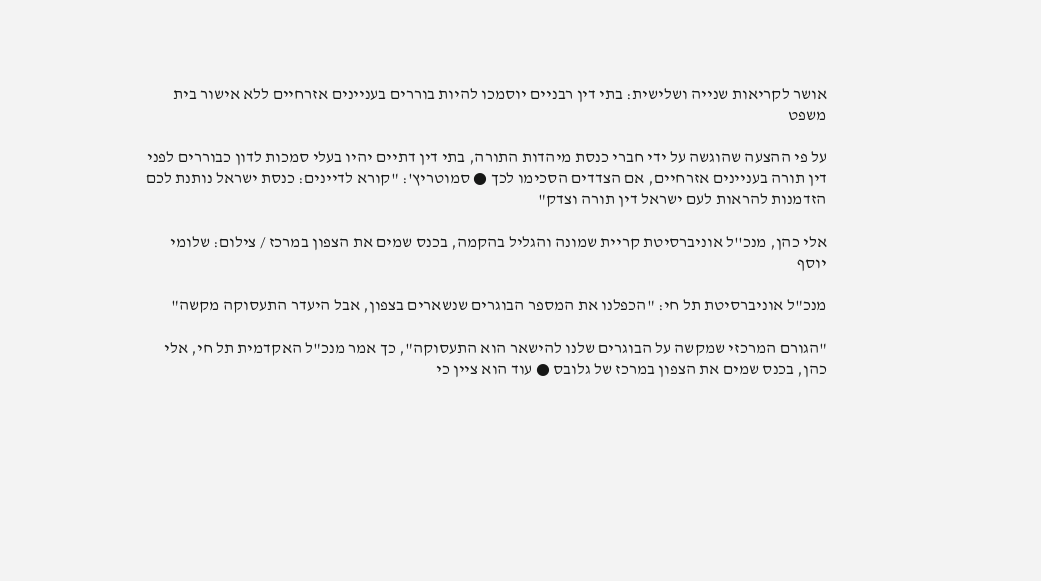אושר לקריאות שנייה ושלישית: בתי דין רבניים יוסמכו להיות בוררים בעניינים אזרחיים ללא אישור בית משפט

על פי ההצעה שהוגשה על ידי חברי כנסת מיהדות התורה, בתי דין דתיים יהיו בעלי סמכות לדון כבוררים לפני דין תורה בעניינים אזרחיים, אם הצדדים הסכימו לכך ● סמוטריץ': "קורא לדיינים: כנסת ישראל נותנת לכם הזדמנות להראות לעם ישראל דין תורה וצדק"

אלי כהן, מנכ''ל אוניברסיטת קריית שמונה והגליל בהקמה, בכנס שמים את הצפון במרכז / צילום: שלומי יוסף

מנכ"ל אוניברסיטת תל חי: "הכפלנו את המספר הבוגרים שנשארים בצפון, אבל היעדר התעסוקה מקשה"

"הגורם המרכזי שמקשה על הבוגרים שלנו להישאר הוא התעסוקה", כך אמר מנכ"ל האקדמית תל חי, אלי כהן, בכנס שמים את הצפון במרכז של גלובס ● עוד הוא ציין כי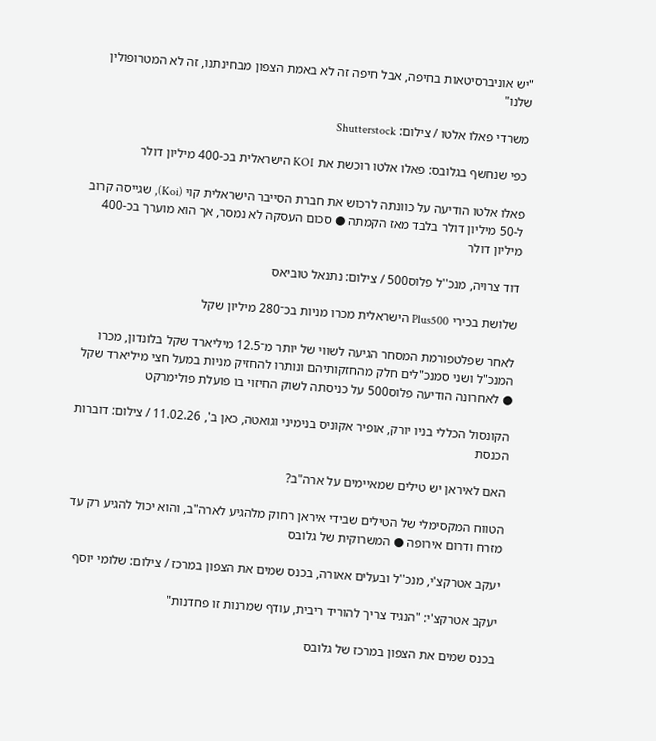"יש אוניברסיטאות בחיפה, אבל חיפה זה לא באמת הצפון מבחינתנו, זה לא המטרופולין שלנו"

משרדי פאלו אלטו / צילום: Shutterstock

כפי שנחשף בגלובס: פאלו אלטו רוכשת את KOI הישראלית בכ-400 מיליון דולר

פאלו אלטו הודיעה על כוונתה לרכוש את חברת הסייבר הישראלית קוי (Koi), שגייסה קרוב ל-50 מיליון דולר בלבד מאז הקמתה ● סכום העסקה לא נמסר, אך הוא מוערך בכ-400 מיליון דולר

דוד צרויה, מנכ''ל פלוס500 / צילום: נתנאל טוביאס

שלושת בכירי Plus500 הישראלית מכרו מניות בכ־280 מיליון שקל

לאחר שפלטפורמת המסחר הגיעה לשווי של יותר מ־12.5 מיליארד שקל בלונדון, מכרו המנכ"ל ושני סמנכ"לים חלק מהחזקותיהם ונותרו להחזיק מניות במעל חצי מיליארד שקל ● לאחרונה הודיעה פלוס500 על כניסתה לשוק החיזוי בו פועלת פולימרקט

הקונסול הכללי בניו יורק, אופיר אקוניס בנימיני וגואטה, כאן ב', 11.02.26 / צילום: דוברות הכנסת

האם לאיראן יש טילים שמאיימים על ארה"ב?

הטווח המקסימלי של הטילים שבידי איראן רחוק מלהגיע לארה"ב, והוא יכול להגיע רק עד מזרח ודרום אירופה ● המשרוקית של גלובס

יעקב אטרקצ'י, מנכ''ל ובעלים אאורה, בכנס שמים את הצפון במרכז / צילום: שלומי יוסף

יעקב אטרקצ'י: "הנגיד צריך להוריד ריבית, עודף שמרנות זו פחדנות"

בכנס שמים את הצפון במרכז של גלובס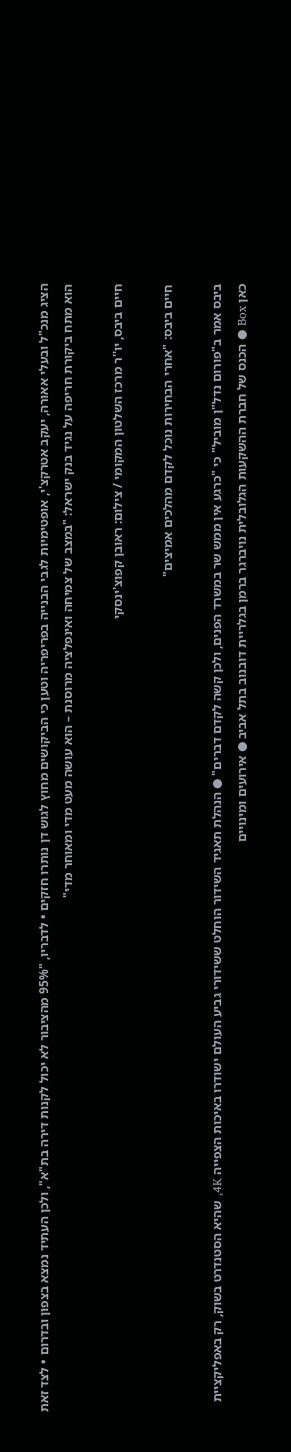הציג מנכ"ל ובעלי אאורה, יעקב אטרקצ'י, אופטימיות לגבי הבנייה בפריפריה וטען כי הביקושים מחוץ לגוש דן נותרו חזקים • לדבריו, "95% מהציבור לא יכול לקנות דירה בת"א", ולכן העתיד נמצא בצפון ובדרום • לצד זאת הוא מתח ביקורת חריפה על נגיד בנק ישראל: "במצב של צמיחה ואינפלציה מרוסנת – הוא עושה מעט מדי ומאוחר מדי"

חיים ביבס, יו''ר מרכז השלטון המקומי / צילום: ראובן קפוצ'ינסקי

חיים ביבס: "אחרי הבחירות נוכל לקדם מהלכים אמיצים"

ביבס אמר ב"פורום נדל"ן מוביל" כי "כרגע אין ממש שר במשרד הפנים, ולכן קשה לקדם דברים" ● הנהלת תאגיד השידור הוחלט ששידורי גביע העולם ישודרו באיכות הצפייה 4K, שהיא הסטנדרט בשוק, רק באפליקציית כאן Box ● הכנס של חברת ההשקעות הגלובלית נויברגר ברמן בגלריית דובנוב בתל אביב ● אירועים ומינויים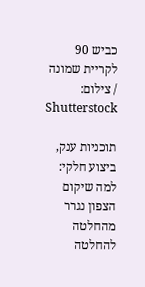כביש 90 לקריית שמונה / צילום: Shutterstock

תוכניות ענק, ביצוע חלקי: למה שיקום הצפון נגרר מהחלטה להחלטה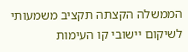הממשלה הקצתה תקציב משמעותי לשיקום יישובי קו העימות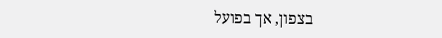בצפון, אך בפועל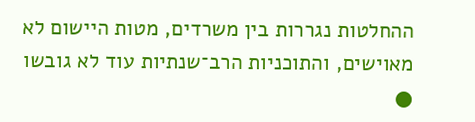ההחלטות נגררות בין משרדים, מטות היישום לא מאוישים, והתוכניות הרב־שנתיות עוד לא גובשו ●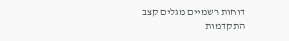דוחות רשמיים מגלים קצב התקדמות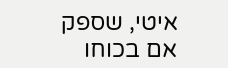איטי, שספק אם בכוחו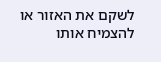לשקם את האזור או להצמיח אותו